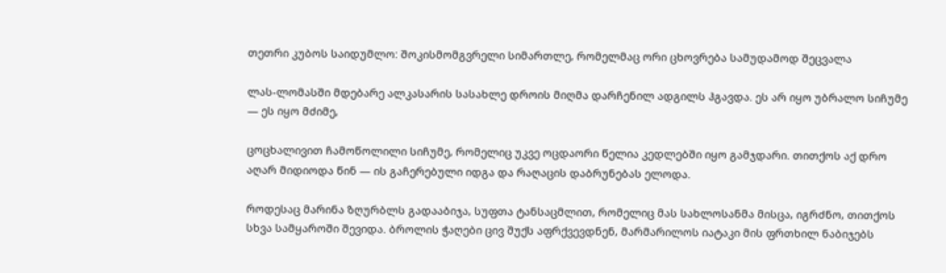თეთრი კუბოს საიდუმლო: შოკისმომგვრელი სიმართლე, რომელმაც ორი ცხოვრება სამუდამოდ შეცვალა

ლას-ლომასში მდებარე ალკასარის სასახლე დროის მიღმა დარჩენილ ადგილს ჰგავდა. ეს არ იყო უბრალო სიჩუმე — ეს იყო მძიმე,

ცოცხალივით ჩამოწოლილი სიჩუმე, რომელიც უკვე ოცდაორი წელია კედლებში იყო გამჯდარი. თითქოს აქ დრო აღარ მიდიოდა წინ — ის გაჩერებული იდგა და რაღაცის დაბრუნებას ელოდა.

როდესაც მარინა ზღურბლს გადააბიჯა, სუფთა ტანსაცმლით, რომელიც მას სახლოსანმა მისცა, იგრძნო, თითქოს სხვა სამყაროში შევიდა. ბროლის ჭაღები ცივ შუქს აფრქვევდნენ, მარმარილოს იატაკი მის ფრთხილ ნაბიჯებს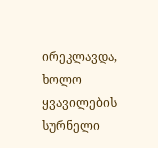ირეკლავდა, ხოლო ყვავილების სურნელი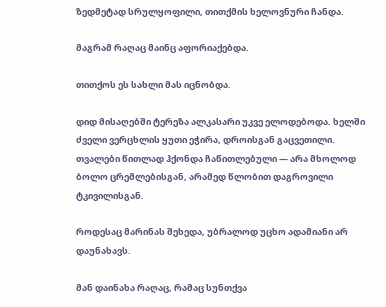ზედმეტად სრულყოფილი, თითქმის ხელოვნური ჩანდა.

მაგრამ რაღაც მაინც აფორიაქებდა.

თითქოს ეს სახლი მას იცნობდა.

დიდ მისაღებში ტერეზა ალკასარი უკვე ელოდებოდა. ხელში ძველი ვერცხლის ყუთი ეჭირა, დროისგან გაცვეთილი. თვალები წითლად ჰქონდა ჩაწითლებული — არა მხოლოდ ბოლო ცრემლებისგან, არამედ წლობით დაგროვილი ტკივილისგან.

როდესაც მარინას შეხედა, უბრალოდ უცხო ადამიანი არ დაუნახავს.

მან დაინახა რაღაც, რამაც სუნთქვა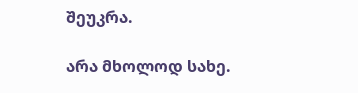შეუკრა.

არა მხოლოდ სახე.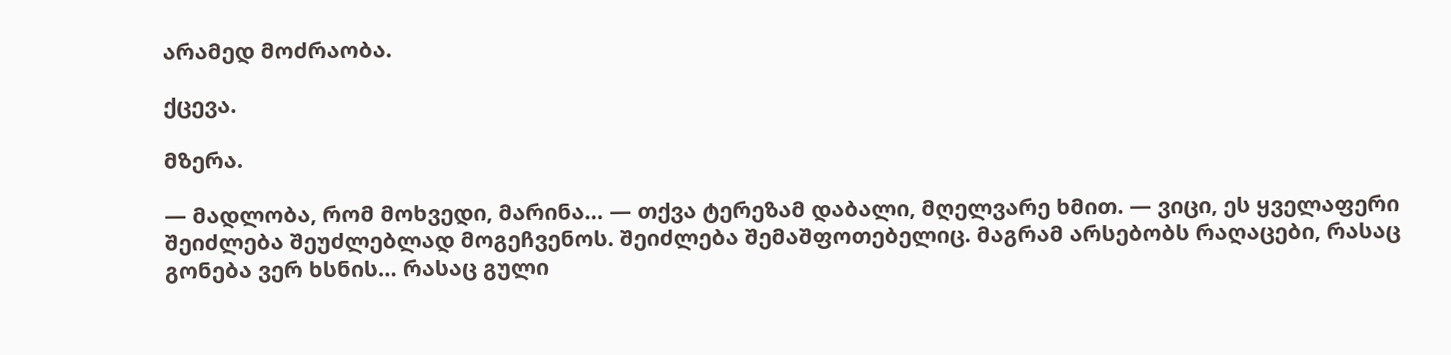არამედ მოძრაობა.

ქცევა.

მზერა.

— მადლობა, რომ მოხვედი, მარინა… — თქვა ტერეზამ დაბალი, მღელვარე ხმით. — ვიცი, ეს ყველაფერი შეიძლება შეუძლებლად მოგეჩვენოს. შეიძლება შემაშფოთებელიც. მაგრამ არსებობს რაღაცები, რასაც გონება ვერ ხსნის… რასაც გული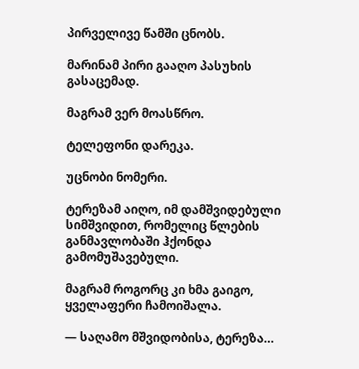პირველივე წამში ცნობს.

მარინამ პირი გააღო პასუხის გასაცემად.

მაგრამ ვერ მოასწრო.

ტელეფონი დარეკა.

უცნობი ნომერი.

ტერეზამ აიღო, იმ დამშვიდებული სიმშვიდით, რომელიც წლების განმავლობაში ჰქონდა გამომუშავებული.

მაგრამ როგორც კი ხმა გაიგო, ყველაფერი ჩამოიშალა.

— საღამო მშვიდობისა, ტერეზა…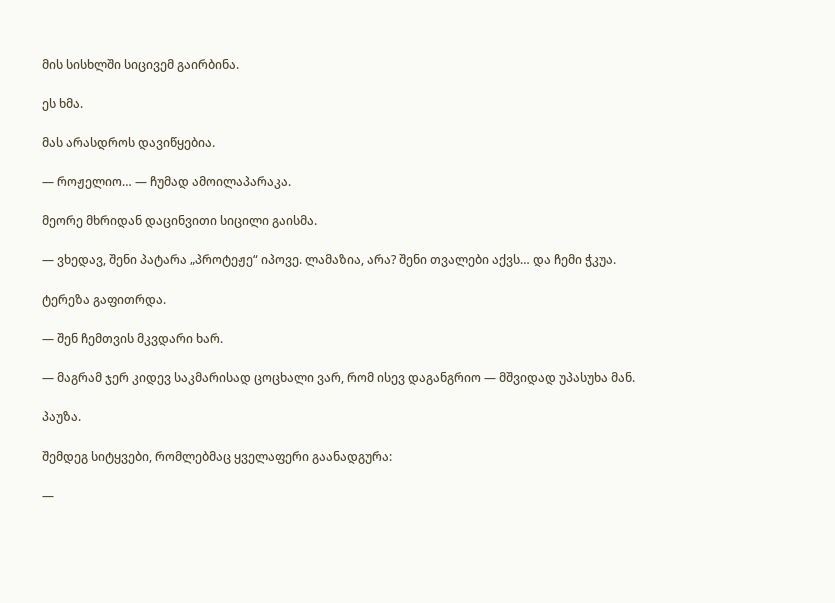მის სისხლში სიცივემ გაირბინა.

ეს ხმა.

მას არასდროს დავიწყებია.

— როჟელიო… — ჩუმად ამოილაპარაკა.

მეორე მხრიდან დაცინვითი სიცილი გაისმა.

— ვხედავ, შენი პატარა „პროტეჟე“ იპოვე. ლამაზია, არა? შენი თვალები აქვს… და ჩემი ჭკუა.

ტერეზა გაფითრდა.

— შენ ჩემთვის მკვდარი ხარ.

— მაგრამ ჯერ კიდევ საკმარისად ცოცხალი ვარ, რომ ისევ დაგანგრიო — მშვიდად უპასუხა მან.

პაუზა.

შემდეგ სიტყვები, რომლებმაც ყველაფერი გაანადგურა:

—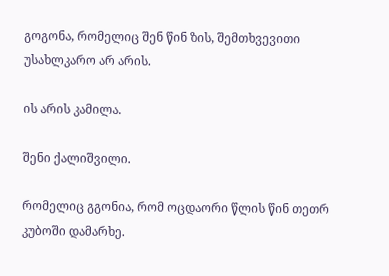გოგონა, რომელიც შენ წინ ზის, შემთხვევითი უსახლკარო არ არის.

ის არის კამილა.

შენი ქალიშვილი.

რომელიც გგონია, რომ ოცდაორი წლის წინ თეთრ კუბოში დამარხე.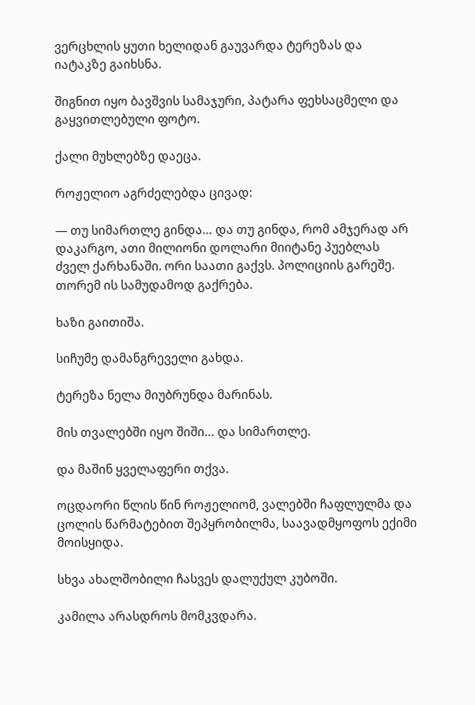ვერცხლის ყუთი ხელიდან გაუვარდა ტერეზას და იატაკზე გაიხსნა.

შიგნით იყო ბავშვის სამაჯური, პატარა ფეხსაცმელი და გაყვითლებული ფოტო.

ქალი მუხლებზე დაეცა.

როჟელიო აგრძელებდა ცივად:

— თუ სიმართლე გინდა… და თუ გინდა, რომ ამჯერად არ დაკარგო, ათი მილიონი დოლარი მიიტანე პუებლას ძველ ქარხანაში. ორი საათი გაქვს. პოლიციის გარეშე. თორემ ის სამუდამოდ გაქრება.

ხაზი გაითიშა.

სიჩუმე დამანგრეველი გახდა.

ტერეზა ნელა მიუბრუნდა მარინას.

მის თვალებში იყო შიში… და სიმართლე.

და მაშინ ყველაფერი თქვა.

ოცდაორი წლის წინ როჟელიომ, ვალებში ჩაფლულმა და ცოლის წარმატებით შეპყრობილმა, საავადმყოფოს ექიმი მოისყიდა.

სხვა ახალშობილი ჩასვეს დალუქულ კუბოში.

კამილა არასდროს მომკვდარა.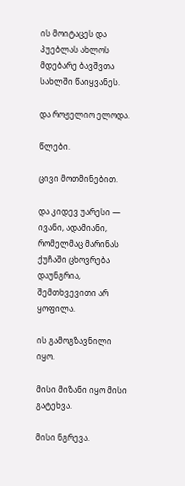ის მოიტაცეს და პუებლას ახლოს მდებარე ბავშვთა სახლში წაიყვანეს.

და როჟელიო ელოდა.

წლები.

ცივი მოთმინებით.

და კიდევ უარესი — ივანი, ადამიანი, რომელმაც მარინას ქუჩაში ცხოვრება დაუნგრია, შემთხვევითი არ ყოფილა.

ის გამოგზავნილი იყო.

მისი მიზანი იყო მისი გატეხვა.

მისი ნგრევა.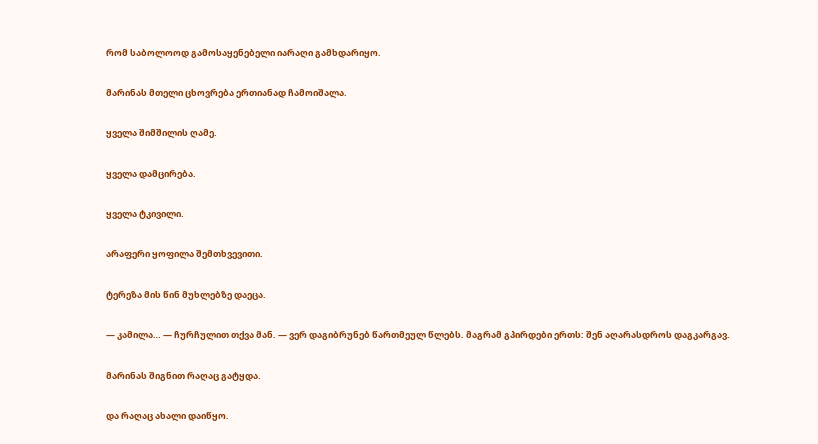რომ საბოლოოდ გამოსაყენებელი იარაღი გამხდარიყო.

მარინას მთელი ცხოვრება ერთიანად ჩამოიშალა.

ყველა შიმშილის ღამე.

ყველა დამცირება.

ყველა ტკივილი.

არაფერი ყოფილა შემთხვევითი.

ტერეზა მის წინ მუხლებზე დაეცა.

— კამილა… — ჩურჩულით თქვა მან. — ვერ დაგიბრუნებ წართმეულ წლებს. მაგრამ გპირდები ერთს: შენ აღარასდროს დაგკარგავ.

მარინას შიგნით რაღაც გატყდა.

და რაღაც ახალი დაიწყო.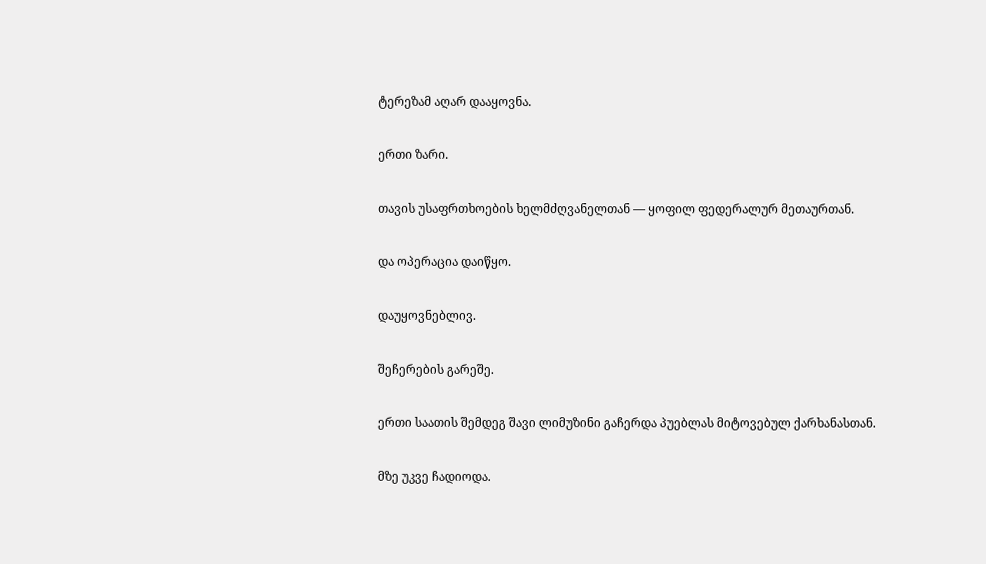ტერეზამ აღარ დააყოვნა.

ერთი ზარი.

თავის უსაფრთხოების ხელმძღვანელთან — ყოფილ ფედერალურ მეთაურთან.

და ოპერაცია დაიწყო.

დაუყოვნებლივ.

შეჩერების გარეშე.

ერთი საათის შემდეგ შავი ლიმუზინი გაჩერდა პუებლას მიტოვებულ ქარხანასთან.

მზე უკვე ჩადიოდა.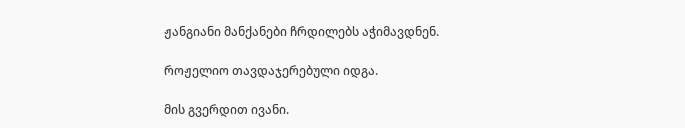ჟანგიანი მანქანები ჩრდილებს აჭიმავდნენ.

როჟელიო თავდაჯერებული იდგა.

მის გვერდით ივანი.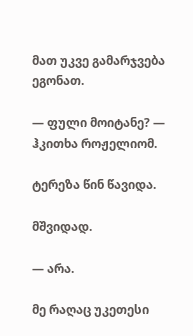მათ უკვე გამარჯვება ეგონათ.

— ფული მოიტანე? — ჰკითხა როჟელიომ.

ტერეზა წინ წავიდა.

მშვიდად.

— არა.

მე რაღაც უკეთესი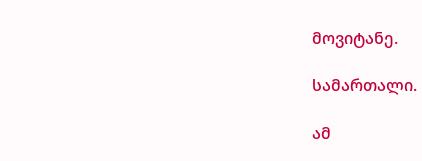მოვიტანე.

სამართალი.

ამ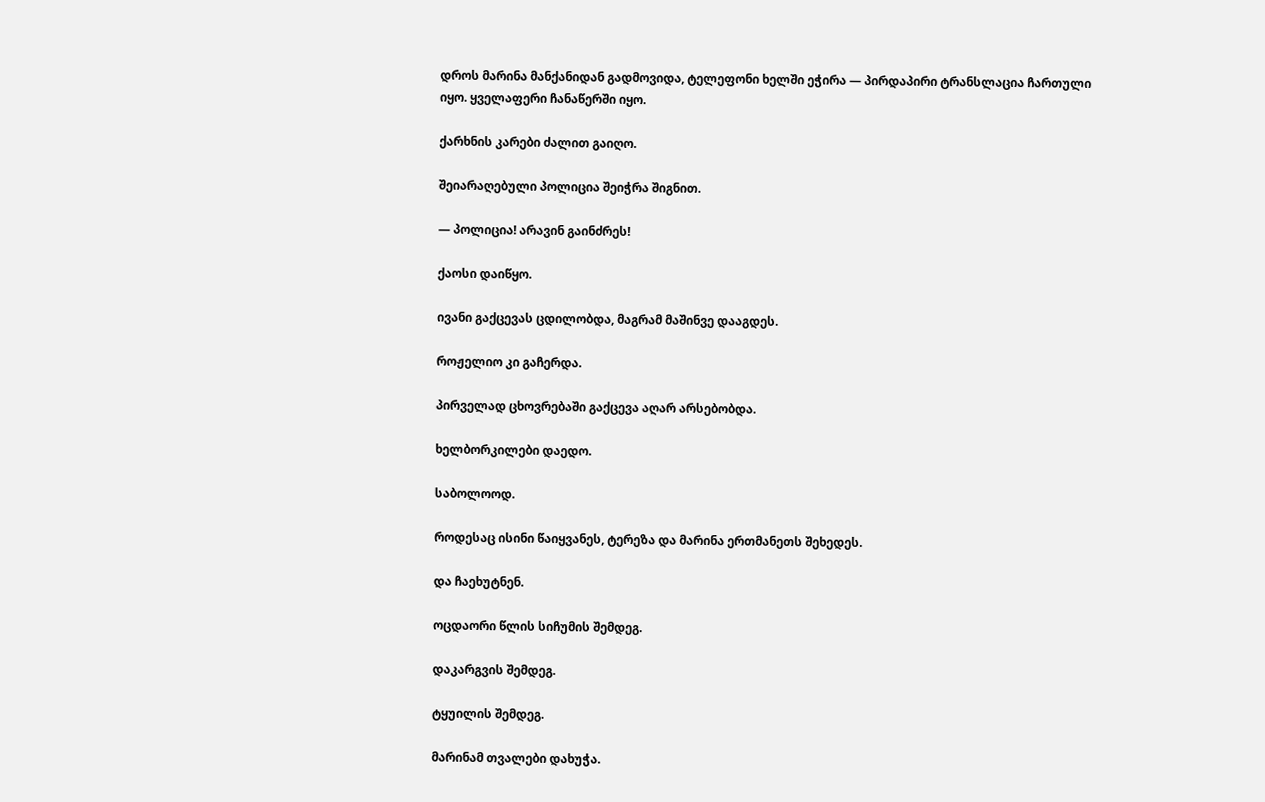დროს მარინა მანქანიდან გადმოვიდა, ტელეფონი ხელში ეჭირა — პირდაპირი ტრანსლაცია ჩართული იყო. ყველაფერი ჩანაწერში იყო.

ქარხნის კარები ძალით გაიღო.

შეიარაღებული პოლიცია შეიჭრა შიგნით.

— პოლიცია! არავინ გაინძრეს!

ქაოსი დაიწყო.

ივანი გაქცევას ცდილობდა, მაგრამ მაშინვე დააგდეს.

როჟელიო კი გაჩერდა.

პირველად ცხოვრებაში გაქცევა აღარ არსებობდა.

ხელბორკილები დაედო.

საბოლოოდ.

როდესაც ისინი წაიყვანეს, ტერეზა და მარინა ერთმანეთს შეხედეს.

და ჩაეხუტნენ.

ოცდაორი წლის სიჩუმის შემდეგ.

დაკარგვის შემდეგ.

ტყუილის შემდეგ.

მარინამ თვალები დახუჭა.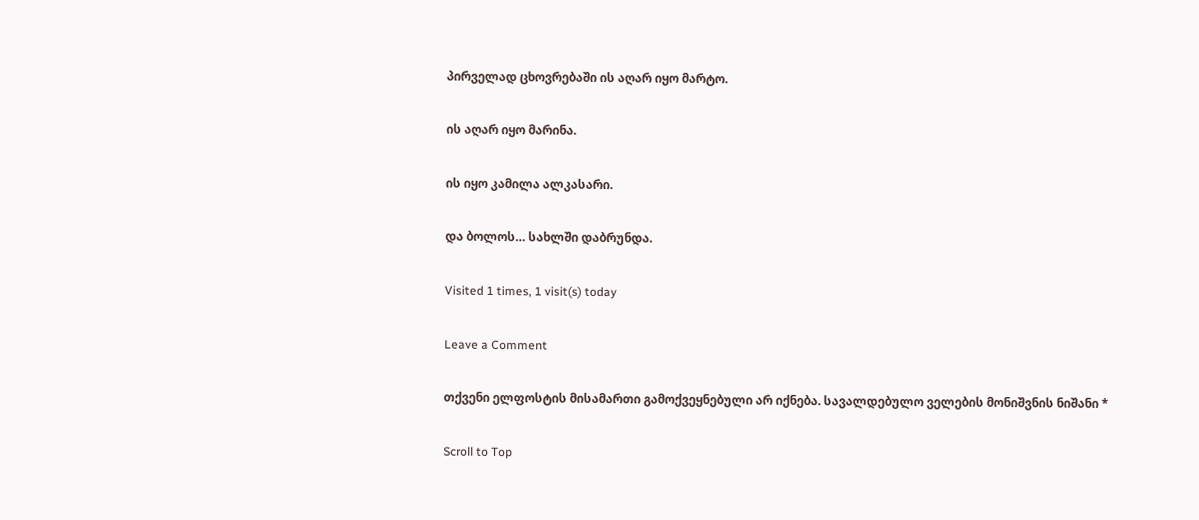პირველად ცხოვრებაში ის აღარ იყო მარტო.

ის აღარ იყო მარინა.

ის იყო კამილა ალკასარი.

და ბოლოს… სახლში დაბრუნდა.

Visited 1 times, 1 visit(s) today

Leave a Comment

თქვენი ელფოსტის მისამართი გამოქვეყნებული არ იქნება. სავალდებულო ველების მონიშვნის ნიშანი *

Scroll to Top